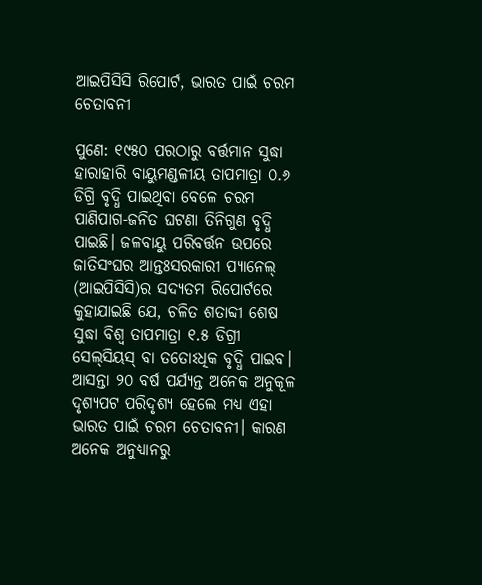ଆଇପିସିସି ରିପୋର୍ଟ, ଭାରତ ପାଇଁ ଚରମ ଚେତାବନୀ

ପୁଣେ: ୧୯୫୦ ପରଠାରୁ ବର୍ତ୍ତମାନ ସୁଦ୍ଧା ହାରାହାରି ବ‌ାୟୁମଣ୍ଡଳୀୟ ତାପମାତ୍ରା ୦.୬ ଡିଗ୍ରି ବୃଦ୍ଧି ପାଇଥିବା ବେଳେ ଚରମ ପାଣିପାଗ-ଜନିତ ଘଟଣା ତିନିଗୁଣ ବୃଦ୍ଧି ପାଇଛି। ଜଳବାୟୁ ପରିବର୍ତ୍ତନ ଉପରେ ଜାତିସଂଘର ଆନ୍ତଃସରକାରୀ ପ୍ୟାନେଲ୍‌ (ଆଇପିସିସି)ର ସଦ୍ୟତମ ରିପୋର୍ଟରେ କୁହାଯାଇଛି ଯେ, ଚଳିତ ଶତାବ୍ଦୀ ଶେଷ ସୁଦ୍ଧ‌ା ବିଶ୍ବ ତାପମାତ୍ରା ୧.୫ ଡିଗ୍ରୀ ସେଲ୍‌ସିୟସ୍ ବା ତତୋଽଧିକ ବୃଦ୍ଧି ପାଇବ। ଆସନ୍ତା ୨୦ ବର୍ଷ ପର୍ଯ୍ୟନ୍ତ ଅନେକ ଅନୁକୂଳ ଦୃଶ୍ୟପଟ ପରିଦୃଶ୍ୟ ହେଲେ ମଧ୍ୟ ଏହା ଭାରତ ପାଇଁ ଚରମ ଚେତାବନୀ। କାରଣ ଅନେକ ଅନୁଧ୍ୟାନରୁ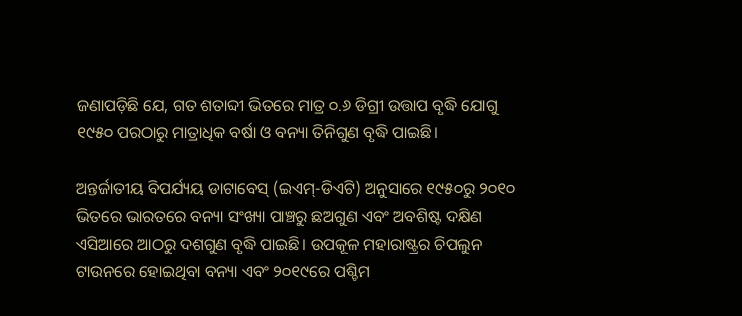ଜଣାପଡ଼ିଛି ଯେ, ଗତ ଶତାବ୍ଦୀ ଭିତରେ ମାତ୍ର ୦.୬ ଡିଗ୍ରୀ ଉତ୍ତାପ ବୃଦ୍ଧି ଯୋଗୁ ୧୯୫୦ ପରଠାରୁ ମାତ୍ରାଧିକ ବର୍ଷା ଓ ବନ୍ୟା ତିନିଗୁଣ ବୃଦ୍ଧି ପାଇଛି।

ଅନ୍ତର୍ଜାତୀୟ ବିପର୍ଯ୍ୟୟ ଡାଟାବେସ୍ (ଇଏମ୍-ଡିଏଟି) ଅନୁସାରେ ୧୯୫୦ରୁ ୨୦୧୦ ଭିତରେ ଭାରତରେ ବନ୍ୟା ସଂଖ୍ୟା ପାଞ୍ଚରୁ ଛଅଗୁଣ ଏବଂ ଅବଶିଷ୍ଟ ଦକ୍ଷିଣ ଏସିଆରେ ଆଠରୁ ଦଶଗୁଣ ବୃଦ୍ଧି ପାଇଛି। ଉପକୂଳ ମହାରାଷ୍ଟ୍ରର ଚିପଲୁନ ଟାଉନରେ ହୋଇଥିବା ବନ୍ୟା ଏବଂ ୨୦୧୯ରେ ପଶ୍ଚିମ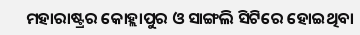ମହାରାଷ୍ଟ୍ରର କୋହ୍ଲାପୁର ଓ ସାଙ୍ଗଲି ସିଟିରେ ହୋଇଥିବା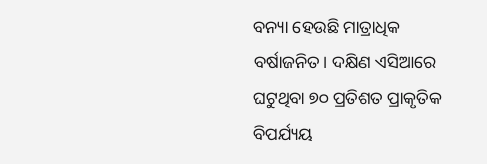ବନ୍ୟା ହେଉଛି ମାତ୍ରାଧିକ ବର୍ଷାଜନିତ। ଦକ୍ଷିଣ ଏସିଆରେ ଘଟୁଥିବା ୭୦ ପ୍ରତିଶତ ପ୍ରାକୃତିକ ବିପର୍ଯ୍ୟୟ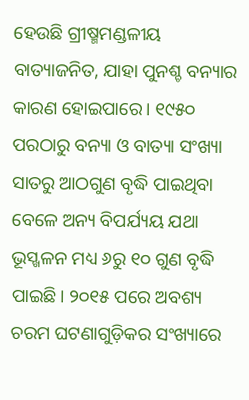ହେଉଛି ଗ୍ରୀଷ୍ମମଣ୍ଡଳୀୟ ବାତ୍ୟାଜନିତ, ଯାହା ପୁନଶ୍ଚ ବନ୍ୟାର କାରଣ ହୋଇପାରେ। ୧୯୫୦ ପରଠାରୁ ବନ୍ୟା ଓ ବାତ୍ୟା ସଂଖ୍ୟା ସାତରୁ ଆଠଗୁଣ ବୃଦ୍ଧି ପାଇଥିବା ବେଳେ ଅନ୍ୟ ବିପର୍ଯ୍ୟୟ ଯଥା ଭୂସ୍ଖଳନ ମଧ୍ୟ ୬ରୁ ୧୦ ଗୁଣ ବୃଦ୍ଧି ପାଇଛି। ୨୦୧୫ ପରେ ଅବଶ୍ୟ ଚରମ ଘଟଣାଗୁଡ଼ିକର ସଂଖ୍ୟାରେ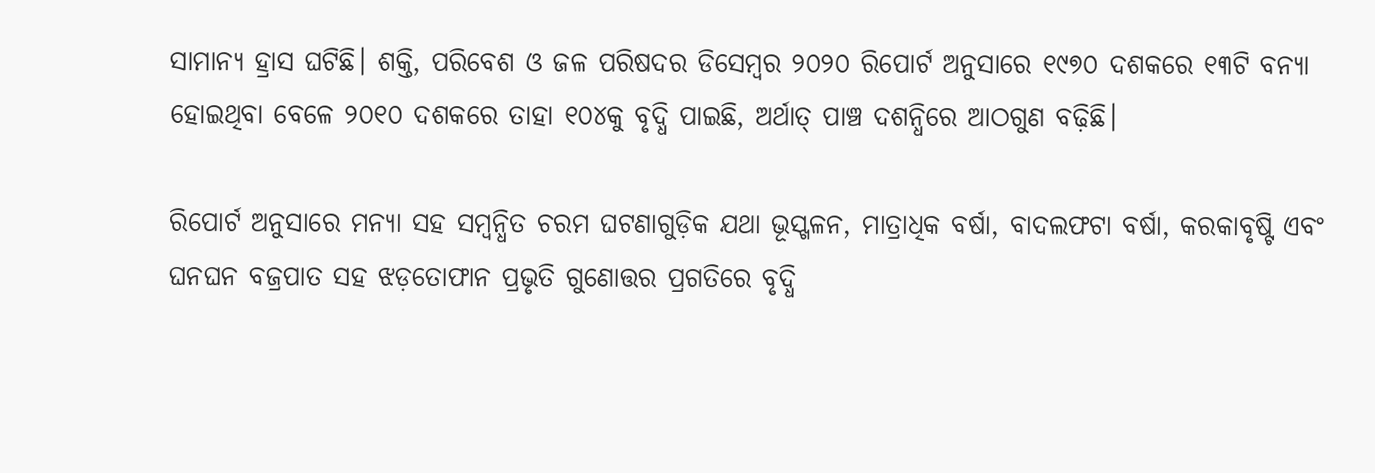ସାମାନ୍ୟ ହ୍ରାସ ଘଟିଛି। ଶକ୍ତି, ପରିବେଶ ଓ ଜଳ ପରିଷଦର ଡିସେମ୍ବର ୨୦୨୦ ରିପୋର୍ଟ ଅନୁସାରେ ୧୯୭୦ ଦଶକରେ ୧୩ଟି ବନ୍ୟା ହୋଇଥିବା ବେଳେ ୨୦୧୦ ଦଶକରେ ତାହା ୧୦୪କୁ ବୃଦ୍ଧି ପାଇଛି, ଅର୍ଥାତ୍ ପାଞ୍ଚ ଦଶନ୍ଧିରେ ଆଠଗୁଣ ବଢ଼ିଛି।

ରିପୋର୍ଟ ଅନୁସାରେ ମନ୍ୟା ସହ ସମ୍ବନ୍ଧିତ ଚରମ ଘଟଣାଗୁଡ଼ିକ ଯଥା ଭୂସ୍ଖଳନ, ମାତ୍ରାଧିକ ବର୍ଷା, ବାଦଲଫଟା ବର୍ଷା, କରକାବୃଷ୍ଟି ଏବଂ ଘନଘନ ବଜ୍ରପାତ ସହ ଝଡ଼ତୋଫାନ ପ୍ରଭୃତି ଗୁଣୋତ୍ତର ପ୍ରଗତିରେ ବୃଦ୍ଧି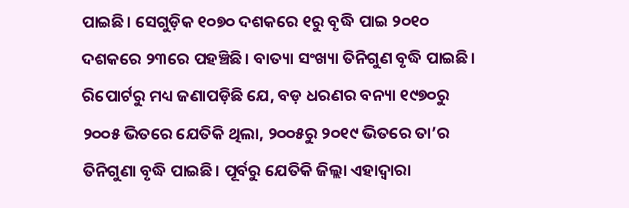ପାଇଛି। ସେଗୁଡ଼ିକ ୧୦୭୦ ଦଶକରେ ୧ରୁ ବୃଦ୍ଧି ପାଇ ୨୦୧୦ ଦଶକରେ ୨୩ରେ ପହଞ୍ଚିଛି। ବାତ୍ୟା ସଂଖ୍ୟା ତିନିଗୁଣ ବୃଦ୍ଧି ପାଇଛି। ରିପୋର୍ଟରୁ ମଧ୍ୟ ଜଣାପଡ଼ିଛି ଯେ, ବଡ଼ ଧରଣର ବନ୍ୟା ୧୯୭୦ରୁ ୨୦୦୫ ଭିତରେ ଯେତିକି ଥିଲା, ୨୦୦୫ରୁ ୨୦୧୯ ଭିତରେ ତା’ର ତିନିଗୁଣା ବୃଦ୍ଧି ପାଇଛି। ପୂର୍ବରୁ ଯେତିକି ଜିଲ୍ଲା ଏହାଦ୍ବାରା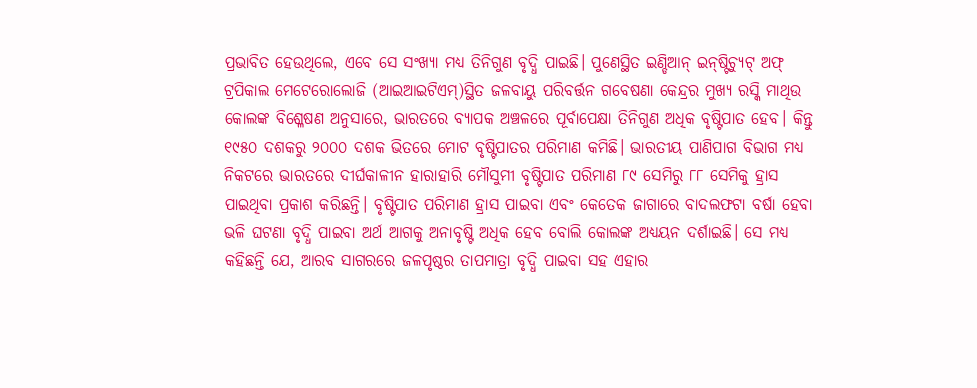ପ୍ରଭାବିତ ହେଉଥିଲେ, ଏବେ ସେ ସଂଖ୍ୟା ମଧ୍ୟ ତିନିଗୁଣ ବୃଦ୍ଧି ପାଇଛି। ପୁଣେସ୍ଥିତ ଇଣ୍ଡିଆନ୍ ଇନ୍‌ଷ୍ଟିଚ୍ୟୁଟ୍ ଅଫ୍ ଟ୍ରପିକାଲ ମେଟେରୋଲୋଜି (ଆଇଆଇଟିଏମ୍‌)ସ୍ଥିତ ଜଳବାୟୁ ପରିବର୍ତ୍ତନ ଗବେଷଣା କେନ୍ଦ୍ରର ମୁଖ୍ୟ ରସ୍କି ମାଥିଉ କୋଲଙ୍କ ବିଶ୍ଳେଷଣ ଅନୁସାରେ, ଭାରତରେ ବ୍ୟାପକ ଅଞ୍ଚଳରେ ପୂର୍ବାପେକ୍ଷା ତିନିଗୁଣ ଅଧିକ ବୃଷ୍ଟିପାତ ହେବ। କିନ୍ତୁ ୧୯୫୦ ଦଶକରୁ ୨୦୦୦ ଦଶକ ଭିତରେ ମୋଟ ବୃଷ୍ଟିପାତର ପରିମାଣ କମିଛି। ଭାରତୀୟ ପାଣିପାଗ ବିଭାଗ ମଧ୍ୟ ନିକଟରେ ଭାରତରେ ଦୀର୍ଘକାଳୀନ ହାରାହାରି ମୌସୁମୀ ବୃଷ୍ଟିପାତ ପରିମାଣ ୮୯ ସେମିରୁ ୮୮ ସେମିକୁ ହ୍ରାସ ପାଇଥିବା ପ୍ରକାଶ କରିଛନ୍ତି। ବୃଷ୍ଟିପାତ ପରିମାଣ ହ୍ରାସ ପାଇବା ଏବଂ କେତେକ ଜାଗାରେ ବାଦଲଫଟା ବର୍ଷା ହେବା ଭଳି ଘଟଣା ବୃଦ୍ଧି ପାଇବା ଅର୍ଥ ଆଗକୁ ଅନାବୃଷ୍ଟି ଅଧିକ ହେବ ବୋଲି କୋଲଙ୍କ ଅଧ୍ୟୟନ ଦର୍ଶାଇଛି। ସେ ମଧ୍ୟ କହିଛନ୍ତି ଯେ, ଆରବ ସାଗରରେ ଜଳପୃଷ୍ଠର ତାପମାତ୍ରା ବୃଦ୍ଧି ପାଇବା ସହ ଏହାର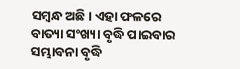ସମ୍ବନ୍ଧ ଅଛି। ଏହା ଫଳରେ ବାତ୍ୟା ସଂଖ୍ୟା ବୃଦ୍ଧି ପାଇବାର ସମ୍ଭାବନା ବୃଦ୍ଧି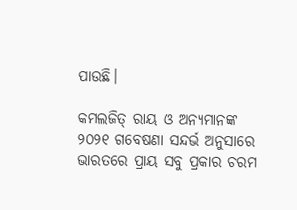ପାଉଛି।

କମଲଜିତ୍ ରାୟ ଓ ଅନ୍ୟମାନଙ୍କ ୨୦୨୧ ଗବେଷଣା ସନ୍ଦର୍ଭ ଅନୁସାରେ ଭାରତରେ ପ୍ରାୟ ସବୁ ପ୍ରକାର ଚରମ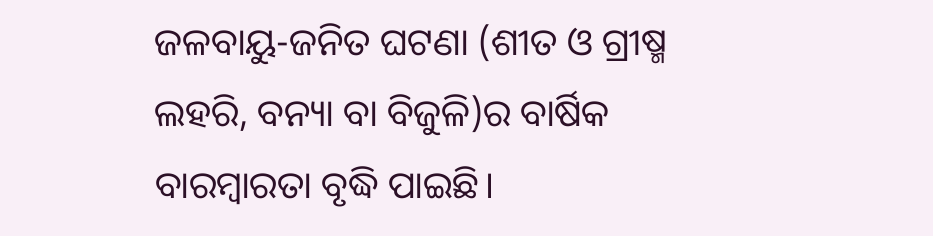ଜଳବାୟୁ-ଜନିତ ଘଟଣା (ଶୀତ ଓ ଗ୍ରୀଷ୍ମ ଲହରି, ବନ୍ୟା ବା ବିଜୁଳି)ର ବାର୍ଷିକ ବାରମ୍ବାରତା ବୃଦ୍ଧି ପାଇଛି।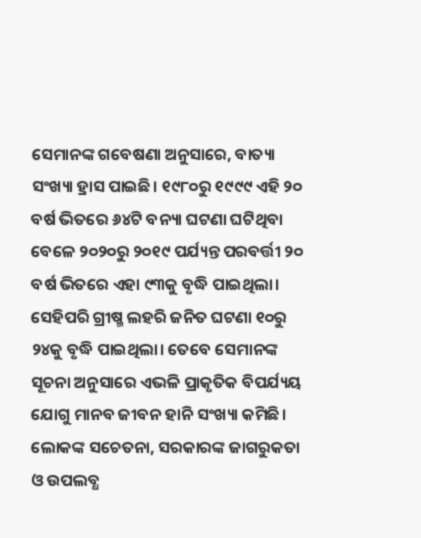ସେମାନଙ୍କ ଗବେଷଣା ଅନୁସାରେ, ବାତ୍ୟା ସଂଖ୍ୟା ହ୍ରାସ ପାଇଛି। ୧୯୮୦ରୁ ୧୯୯୯ ଏହି ୨୦ ବର୍ଷ ଭିତରେ ୬୪ଟି ବନ୍ୟା ଘଟଣା ଘଟିଥିବା ବେଳେ ୨୦୨୦ରୁ ୨୦୧୯ ପର୍ଯ୍ୟନ୍ତ ପରବର୍ତ୍ତୀ ୨୦ ବର୍ଷ ଭିତରେ ଏହା ୯୩କୁ ବୃଦ୍ଧି ପାଇଥିଲା। ସେହିପରି ଗ୍ରୀଷ୍ମ ଲହରି ଜନିତ ଘଟଣା ୧୦ରୁ ୨୪କୁ ବୃଦ୍ଧି ପାଇଥିଲା। ତେବେ ସେମାନଙ୍କ ସୂଚନା ଅନୁସାରେ ଏଭଳି ପ୍ରାକୃତିକ ବିପର୍ଯ୍ୟୟ ଯୋଗୁ ମାନବ ଜୀବନ ହାନି ସଂଖ୍ୟା କମିଛି। ଲୋକଙ୍କ ସଚେତନା, ସରକାରଙ୍କ ଜାଗରୁକତା ଓ ଉପଲବ୍ଧ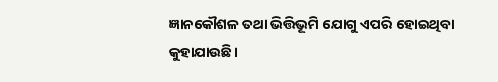ଜ୍ଞାନକୌଶଳ ତଥା ଭିତ୍ତିଭୂମି ଯୋଗୁ ଏପରି ହୋଇଥିବା କୁହାଯାଉଛି।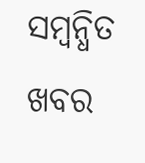ସମ୍ବନ୍ଧିତ ଖବର